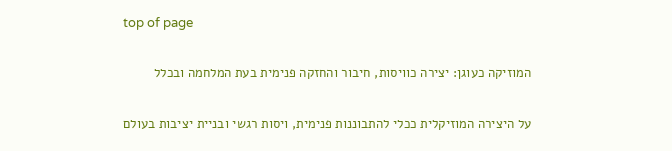top of page

המוזיקה כעוגן: יצירה כוויסות, חיבור והחזקה פנימית בעת המלחמה ובכלל

על היצירה המוזיקלית ככלי להתבוננות פנימית, ויסות רגשי ובניית יציבות בעולם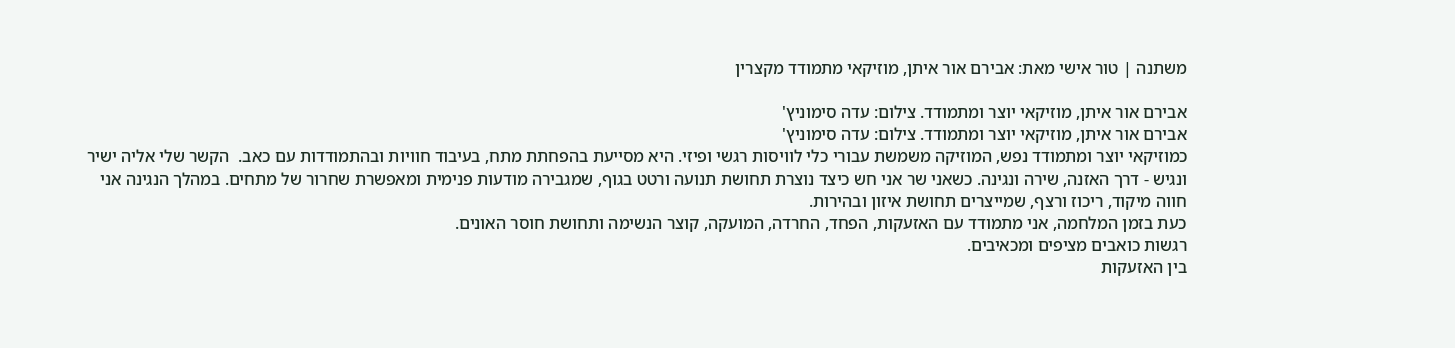משתנה | טור אישי מאת: אבירם אור איתן, מוזיקאי מתמודד מקצרין

אבירם אור איתן, מוזיקאי יוצר ומתמודד. צילום: עדה סימוניץ'
אבירם אור איתן, מוזיקאי יוצר ומתמודד. צילום: עדה סימוניץ'
כמוזיקאי יוצר ומתמודד נפש, המוזיקה משמשת עבורי כלי לוויסות רגשי ופיזי. היא מסייעת בהפחתת מתח, בעיבוד חוויות ובהתמודדות עם כאב.  הקשר שלי אליה ישיר ונגיש - דרך האזנה, שירה ונגינה. כשאני שר אני חש כיצד נוצרת תחושת תנועה ורטט בגוף, שמגבירה מודעות פנימית ומאפשרת שחרור של מתחים. במהלך הנגינה אני חווה מיקוד, ריכוז ורצף, שמייצרים תחושת איזון ובהירות.
כעת בזמן המלחמה, אני מתמודד עם האזעקות, הפחד, החרדה, המועקה, קוצר הנשימה ותחושת חוסר האונים.
רגשות כואבים מציפים ומכאיבים.
בין האזעקות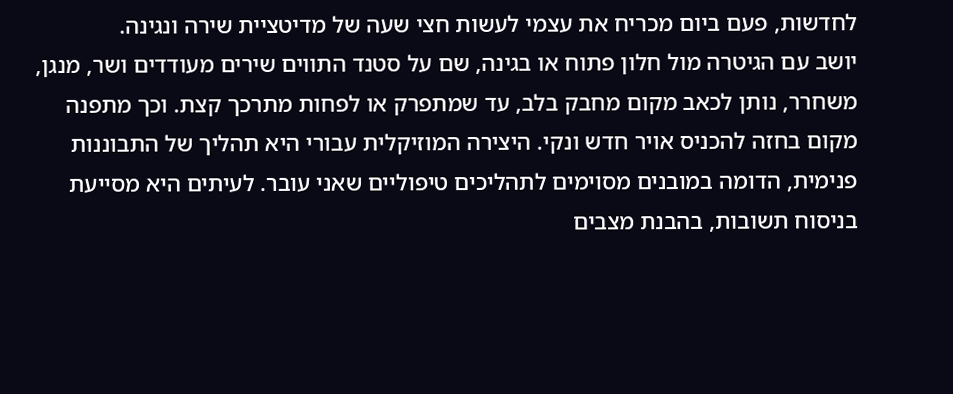לחדשות, פעם ביום מכריח את עצמי לעשות חצי שעה של מדיטציית שירה ונגינה.
יושב עם הגיטרה מול חלון פתוח או בגינה, שם על סטנד התווים שירים מעודדים ושר, מנגן, משחרר, נותן לכאב מקום מחבק בלב, עד שמתפרק או לפחות מתרכך קצת. וכך מתפנה מקום בחזה להכניס אויר חדש ונקי. היצירה המוזיקלית עבורי היא תהליך של התבוננות פנימית, הדומה במובנים מסוימים לתהליכים טיפוליים שאני עובר. לעיתים היא מסייעת בניסוח תשובות, בהבנת מצבים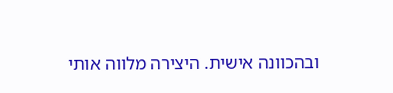ובהכוונה אישית. היצירה מלווה אותי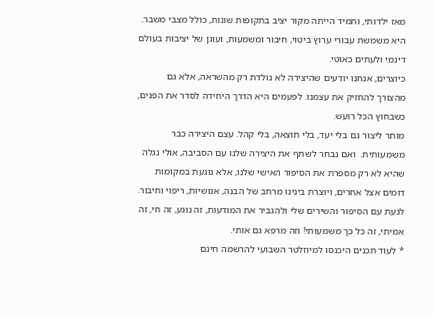מאז ילדותי, ותמיד הייתה מקור יציב בתקופות שונות, כולל מצבי משבר. היא משמשת עבורי ערוץ ביטוי, חיבור ומשמעות, ועוגן של יציבות בעולם דינמי ולעתים כאוטי.
כיוצרים, אנחנו יודעים שהיצירה לא נולדת רק מהשראה, אלא גם מהצורך להחזיק את עצמנו. לפעמים היא הדרך היחידה לסדר את הפנים, כשבחוץ הכל רועש.
מותר ליצור גם בלי יעד, בלי תוצאה, בלי קהל. עצם היצירה כבר משמעותית.  ואם נבחר לשתף את היצירה שלנו עם הסביבה, אולי נגלה שהיא לא רק מספרת את הסיפור האישי שלנו, אלא נוגעת במקומות דומים אצל אחרים, ויוצרת בינינו מרחב של הבנה, אנושיות, ריפוי וחיבור. לגעת עם הסיפור והשירים שלי ולהגביר את המודעות, זה נוגע, זה חי, זה אמיתי, זה כל כך משמעותי! וזה מרפא גם אותי.
* לעוד תכנים היכנסו למיוזלטר השבועי להרשמה חינם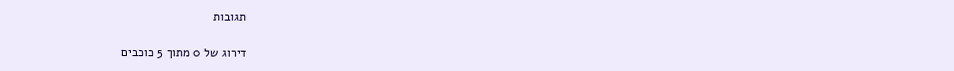תגובות

דירוג של 0 מתוך 5 כוכבים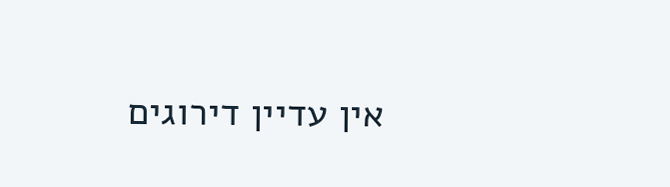אין עדיין דירוגים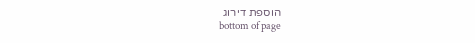הוספת דירוג
bottom of page